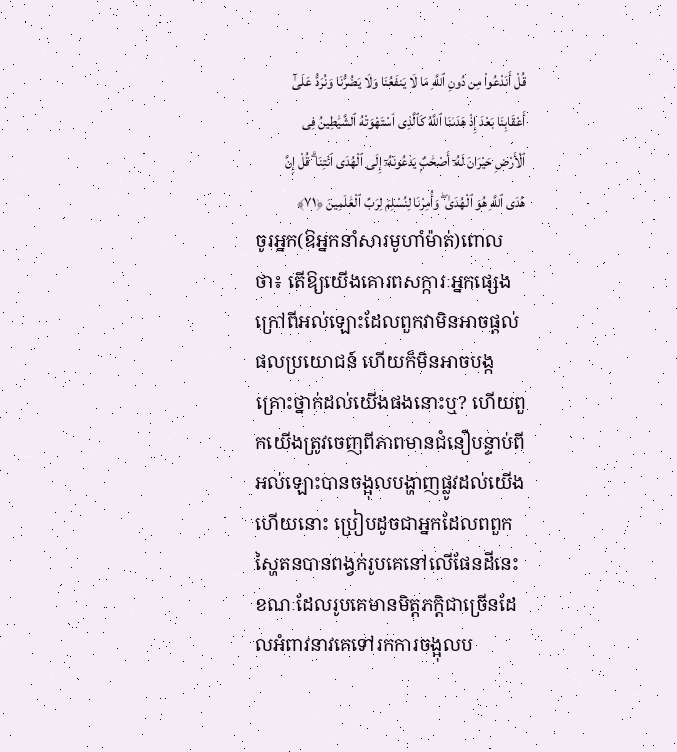قُلْ أَنَدْعُوا۟ مِن دُونِ ٱللَّهِ مَا لَا يَنفَعُنَا وَلَا يَضُرُّنَا وَنُرَدُّ عَلَىٰٓ أَعْقَابِنَا بَعْدَ إِذْ هَدَىٰنَا ٱللَّهُ كَٱلَّذِى ٱسْتَهْوَتْهُ ٱلشَّيَٰطِينُ فِى ٱلْأَرْضِ حَيْرَانَ لَهُۥٓ أَصْحَٰبٌۭ يَدْعُونَهُۥٓ إِلَى ٱلْهُدَى ٱئْتِنَا ۗ قُلْ إِنَّ هُدَى ٱللَّهِ هُوَ ٱلْهُدَىٰ ۖ وَأُمِرْنَا لِنُسْلِمَ لِرَبِّ ٱلْعَٰلَمِينَ ﴿٧١﴾
ចូរអ្នក(ឱអ្នកនាំសារមូហាំម៉ាត់)ពោលថា៖ តើឱ្យយើងគោរពសក្ការៈអ្នកផ្សេងក្រៅពីអល់ឡោះដែលពួកវាមិនអាចផ្តល់ផលប្រយោជន៍ ហើយក៏មិនអាចបង្កគ្រោះថ្នាក់ដល់យើងផងនោះឬ? ហើយពួកយើងត្រូវចេញពីភាពមានជំនឿបន្ទាប់ពីអល់ឡោះបានចង្អុលបង្ហាញផ្លូវដល់យើងហើយនោះ ប្រៀបដូចជាអ្នកដែលពពួកស្ហៃតនបានពង្វក់រូបគេនៅលើផែនដីនេះ ខណៈដែលរូបគេមានមិត្តភក្តិជាច្រើនដែលអំពាវនាវគេទៅរកការចង្អុលប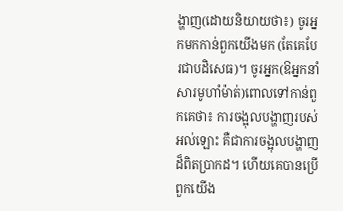ង្ហាញ(ដោយនិយាយថា៖) ចូរអ្នកមកកាន់ពួកយើងមក (តែគេបែរជាបដិសេធ)។ ចូរអ្នក(ឱអ្នកនាំសារមូហាំម៉ាត់)ពោលទៅកាន់ពួកគេថា៖ ការចង្អុលបង្ហាញរបស់អល់ឡោះ គឺជាការចង្អុលបង្ហាញដ៏ពិតប្រាកដ។ ហើយគេបានប្រើពួកយើង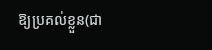ឱ្យប្រគល់ខ្លួន(ជា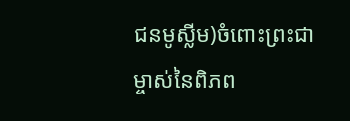ជនមូស្លីម)ចំពោះព្រះជាម្ចាស់នៃពិភព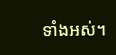ទាំងអស់។